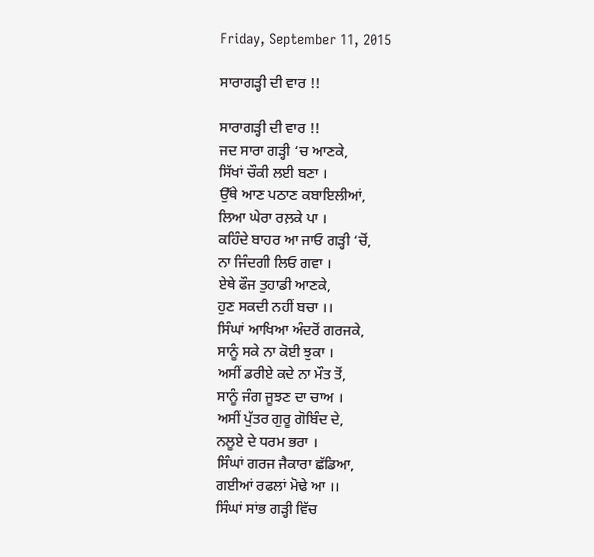Friday, September 11, 2015

ਸਾਰਾਗੜ੍ਹੀ ਦੀ ਵਾਰ !!

ਸਾਰਾਗੜ੍ਹੀ ਦੀ ਵਾਰ !!
ਜਦ ਸਾਰਾ ਗੜ੍ਹੀ ‘ਚ ਆਣਕੇ,
ਸਿੱਖਾਂ ਚੌਕੀ ਲਈ ਬਣਾ ।
ਉੱਥੇ ਆਣ ਪਠਾਣ ਕਬਾਇਲੀਆਂ,
ਲਿਆ ਘੇਰਾ ਰਲ਼ਕੇ ਪਾ ।
ਕਹਿੰਦੇ ਬਾਹਰ ਆ ਜਾਓ ਗੜ੍ਹੀ ‘ਚੋਂ,
ਨਾ ਜਿੰਦਗੀ ਲਿਓ ਗਵਾ ।
ਏਥੇ ਫੌਜ ਤੁਹਾਡੀ ਆਣਕੇ,
ਹੁਣ ਸਕਦੀ ਨਹੀਂ ਬਚਾ ।।
ਸਿੰਘਾਂ ਆਖਿਆ ਅੰਦਰੋਂ ਗਰਜਕੇ,
ਸਾਨੂੰ ਸਕੇ ਨਾ ਕੋਈ ਝੁਕਾ ।
ਅਸੀਂ ਡਰੀਏ ਕਦੇ ਨਾ ਮੌਤ ਤੋਂ,
ਸਾਨੂੰ ਜੰਗ ਜੂਝਣ ਦਾ ਚਾਅ ।
ਅਸੀਂ ਪੁੱਤਰ ਗੁਰੂ ਗੋਬਿੰਦ ਦੇ,
ਨਲੂਏ ਦੇ ਧਰਮ ਭਰਾ ।
ਸਿੰਘਾਂ ਗਰਜ ਜੈਕਾਰਾ ਛੱਡਿਆ,
ਗਈਆਂ ਰਫਲਾਂ ਮੋਢੇ ਆ ।।
ਸਿੰਘਾਂ ਸਾਂਭ ਗੜ੍ਹੀ ਵਿੱਚ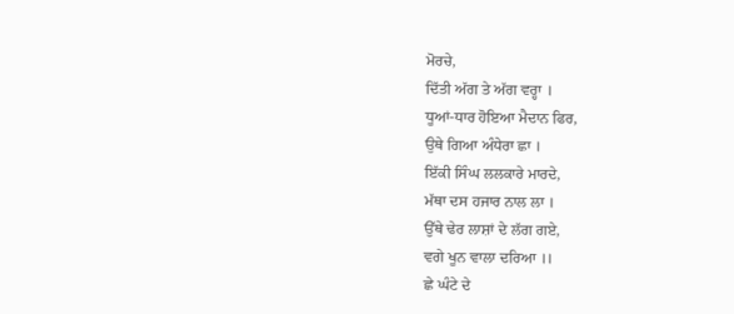ਮੋਰਚੇ,
ਦਿੱਤੀ ਅੱਗ ਤੇ ਅੱਗ ਵਰ੍ਹਾ ।
ਧੂਆਂ-ਧਾਰ ਹੋਇਆ ਮੈਦਾਨ ਫਿਰ,
ਉਥੇ ਗਿਆ ਅੰਧੇਰਾ ਛਾ ।
ਇੱਕੀ ਸਿੰਘ ਲਲਕਾਰੇ ਮਾਰਦੇ,
ਮੱਥਾ ਦਸ ਹਜਾਰ ਨਾਲ ਲਾ ।
ਉੱਥੇ ਢੇਰ ਲਾਸ਼ਾਂ ਦੇ ਲੱਗ ਗਏ,
ਵਗੇ ਖੂਨ ਵਾਲਾ ਦਰਿਆ ।।
ਛੇ ਘੰਟੇ ਦੇ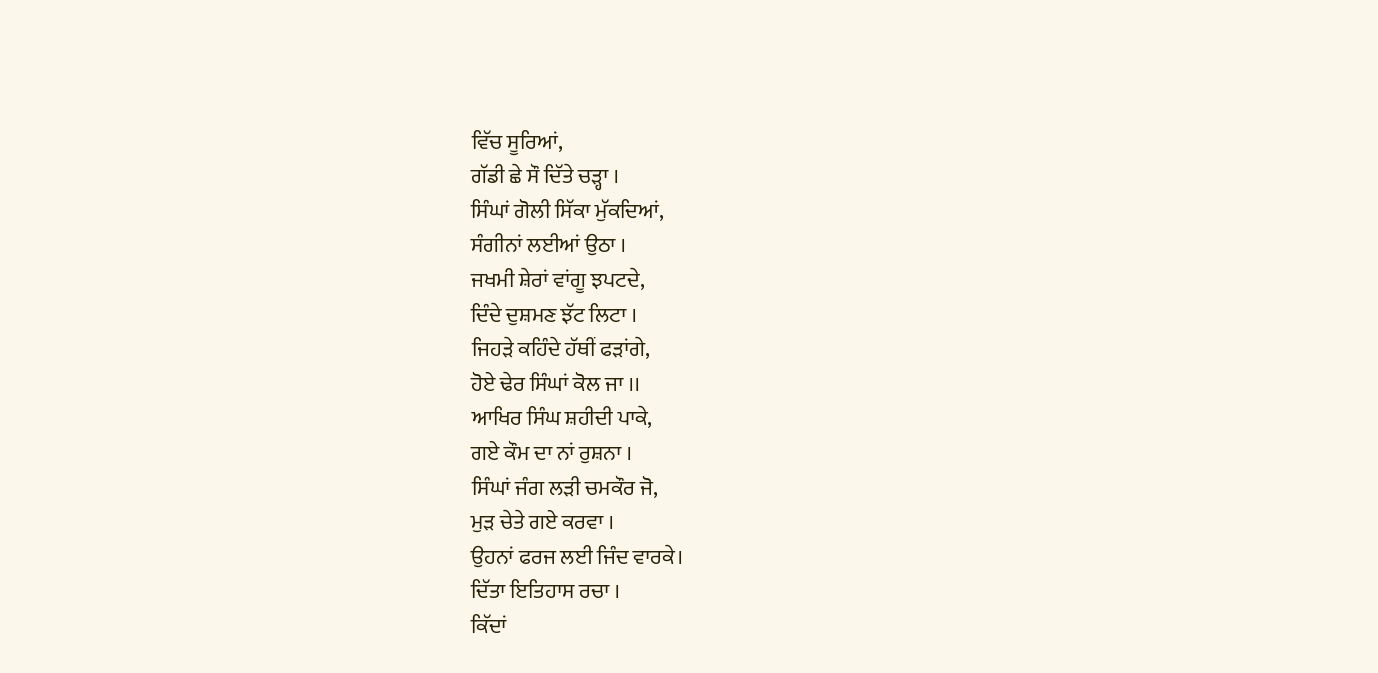ਵਿੱਚ ਸੂਰਿਆਂ,
ਗੱਡੀ ਛੇ ਸੌ ਦਿੱਤੇ ਚੜ੍ਹਾ ।
ਸਿੰਘਾਂ ਗੋਲੀ ਸਿੱਕਾ ਮੁੱਕਦਿਆਂ,
ਸੰਗੀਨਾਂ ਲਈਆਂ ਉਠਾ ।
ਜਖਮੀ ਸ਼ੇਰਾਂ ਵਾਂਗੂ ਝਪਟਦੇ,
ਦਿੰਦੇ ਦੁਸ਼ਮਣ ਝੱਟ ਲਿਟਾ ।
ਜਿਹੜੇ ਕਹਿੰਦੇ ਹੱਥੀਂ ਫੜਾਂਗੇ,
ਹੋਏ ਢੇਰ ਸਿੰਘਾਂ ਕੋਲ ਜਾ ।।
ਆਖਿਰ ਸਿੰਘ ਸ਼ਹੀਦੀ ਪਾਕੇ,
ਗਏ ਕੌਮ ਦਾ ਨਾਂ ਰੁਸ਼ਨਾ ।
ਸਿੰਘਾਂ ਜੰਗ ਲੜੀ ਚਮਕੌਰ ਜੋ,
ਮੁੜ ਚੇਤੇ ਗਏ ਕਰਵਾ ।
ਉਹਨਾਂ ਫਰਜ ਲਈ ਜਿੰਦ ਵਾਰਕੇ।
ਦਿੱਤਾ ਇਤਿਹਾਸ ਰਚਾ ।
ਕਿੱਦਾਂ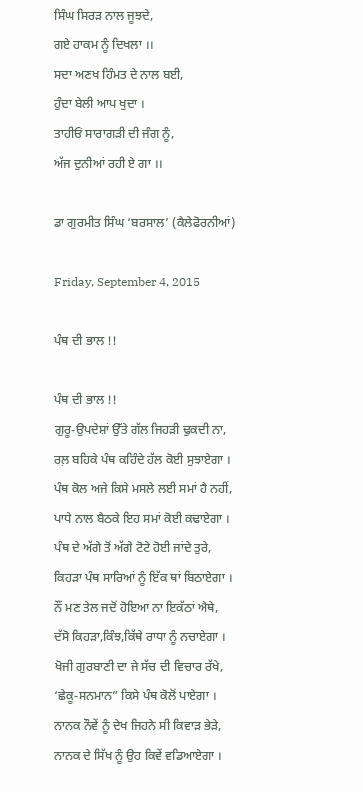ਸਿੰਘ ਸਿਰੜ ਨਾਲ ਜੂਝਦੇ,
ਗਏ ਹਾਕਮ ਨੂੰ ਦਿਖਲਾ ।।
ਸਦਾ ਅਣਖ ਹਿੰਮਤ ਦੇ ਨਾਲ ਬਈ,
ਹੁੰਦਾ ਬੇਲੀ ਆਪ ਖੁਦਾ ।
ਤਾਹੀਓਂ ਸਾਰਾਗੜੀ ਦੀ ਜੰਗ ਨੂੰ,
ਅੱਜ ਦੁਨੀਆਂ ਰਹੀ ਏ ਗਾ ।।

ਡਾ ਗੁਰਮੀਤ ਸਿੰਘ ‘ਬਰਸਾਲ’ (ਕੈਲੇਫੋਰਨੀਆਂ)

Friday, September 4, 2015

ਪੰਥ ਦੀ ਭਾਲ !!

ਪੰਥ ਦੀ ਭਾਲ !!
ਗੁਰੂ-ਉਪਦੇਸ਼ਾਂ ਉੱਤੇ ਗੱਲ ਜਿਹੜੀ ਢੁਕਦੀ ਨਾ,
ਰਲ਼ ਬਹਿਕੇ ਪੰਥ ਕਹਿੰਦੇ ਹੱਲ ਕੋਈ ਸੁਝਾਏਗਾ ।
ਪੰਥ ਕੋਲ ਅਜੇ ਕਿਸੇ ਮਸਲੇ ਲਈ ਸਮਾਂ ਹੈ ਨਹੀਂ,
ਪਾਧੇ ਨਾਲ ਬੈਠਕੇ ਇਹ ਸਮਾਂ ਕੋਈ ਕਢਾਏਗਾ ।
ਪੰਥ ਦੇ ਅੱਗੇ ਤੋਂ ਅੱਗੇ ਟੋਟੇ ਹੋਈ ਜਾਂਦੇ ਤੁਰੇ,
ਕਿਹੜਾ ਪੰਥ ਸਾਰਿਆਂ ਨੂੰ ਇੱਕ ਥਾਂ ਬਿਠਾਏਗਾ ।
ਨੌਂ ਮਣ ਤੇਲ ਜਦੋਂ ਹੋਇਆ ਨਾ ਇਕੱਠਾਂ ਐਥੇ,
ਦੱਸੋ ਕਿਹੜਾ,ਕਿੰਝ,ਕਿੱਥੇ ਰਾਧਾ ਨੂੰ ਨਚਾਏਗਾ ।
ਖੋਜੀ ਗੁਰਬਾਣੀ ਦਾ ਜੇ ਸੱਚ ਦੀ ਵਿਚਾਰ ਰੱਖੇ,
‘ਛੇਕੂ-ਸਨਮਾਨ” ਕਿਸੇ ਪੰਥ ਕੋਲੋਂ ਪਾਏਗਾ ।
ਨਾਨਕ ਨੌਵੇਂ ਨੂੰ ਦੇਖ ਜਿਹਨੇ ਸੀ ਕਿਵਾੜ ਭੇੜੇ,
ਨਾਨਕ ਦੇ ਸਿੱਖ ਨੂੰ ਉਹ ਕਿਵੇਂ ਵਡਿਆਏਗਾ ।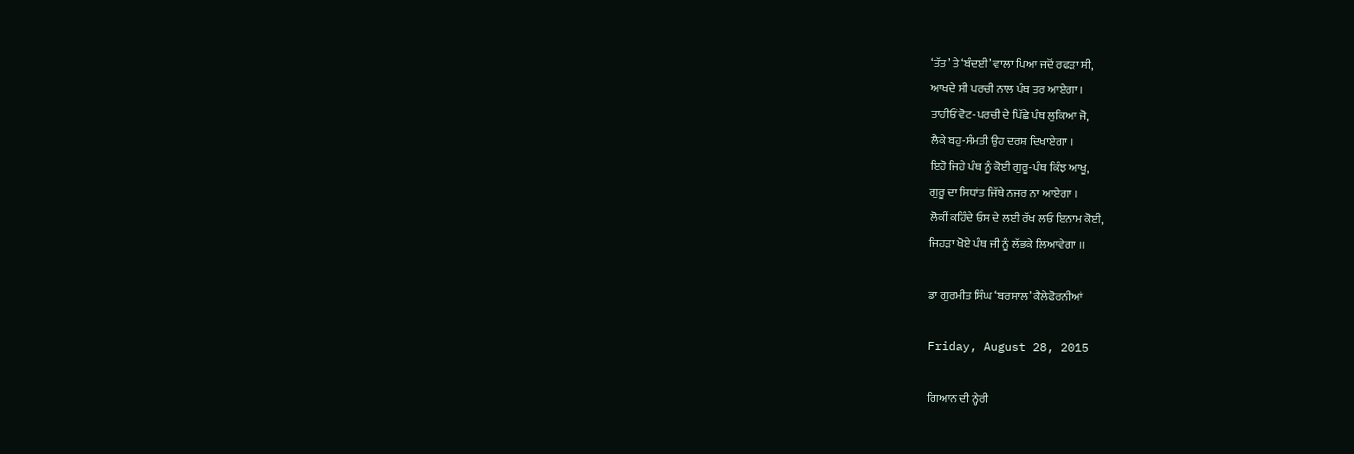‘ਤੱਤ’ ਤੇ ‘ਬੰਦਈ’ ਵਾਲਾ ਪਿਆ ਜਦੋਂ ਰਫੜਾ ਸੀ,
ਆਖਦੇ ਸੀ ਪਰਚੀ ਨਾਲ ਪੰਥ ਤਰ ਆਏਗਾ ।
ਤਾਹੀਓਂ ਵੋਟ-ਪਰਚੀ ਦੇ ਪਿੱਛੇ ਪੰਥ ਲੁਕਿਆ ਜੋ,
ਲੈਕੇ ਬਹੁ-ਸੰਮਤੀ ਉਹ ਦਰਸ਼ ਦਿਖਾਏਗਾ ।
ਇਹੋ ਜਿਹੇ ਪੰਥ ਨੂੰ ਕੋਈ ਗੁਰੂ-ਪੰਥ ਕਿੰਝ ਆਖੂ,
ਗੁਰੂ ਦਾ ਸਿਧਾਂਤ ਜਿੱਥੇ ਨਜਰ ਨਾ ਆਏਗਾ ।
ਲੋਕੀਂ ਕਹਿੰਦੇ ਓਸ ਦੇ ਲਈ ਰੱਖ ਲਓ ਇਨਾਮ ਕੋਈ,
ਜਿਹੜਾ ਖੋਏ ਪੰਥ ਜੀ ਨੂੰ ਲੱਭਕੇ ਲਿਆਵੇਗਾ ।।

ਡਾ ਗੁਰਮੀਤ ਸਿੰਘ ‘ਬਰਸਾਲ’ ਕੈਲੇਫੋਰਨੀਆਂ

Friday, August 28, 2015

ਗਿਆਨ ਦੀ ਨ੍ਹੇਰੀ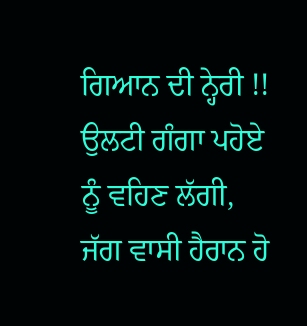ਗਿਆਨ ਦੀ ਨ੍ਹੇਰੀ !!
ਉਲਟੀ ਗੰਗਾ ਪਹੋਏ ਨੂੰ ਵਹਿਣ ਲੱਗੀ,
ਜੱਗ ਵਾਸੀ ਹੈਰਾਨ ਹੋ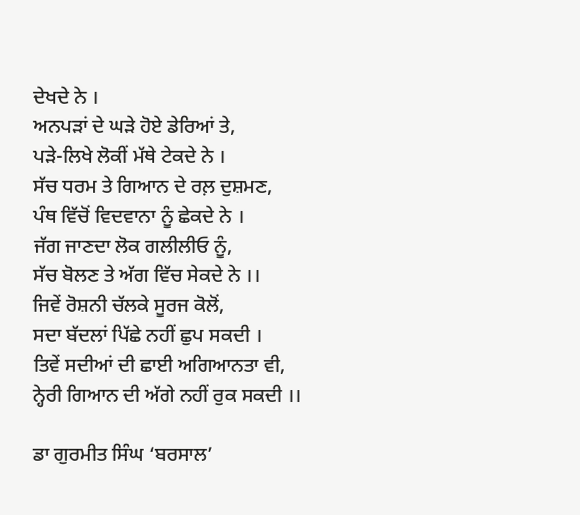ਦੇਖਦੇ ਨੇ ।
ਅਨਪੜਾਂ ਦੇ ਘੜੇ ਹੋਏ ਡੇਰਿਆਂ ਤੇ,
ਪੜੇ-ਲਿਖੇ ਲੋਕੀਂ ਮੱਥੇ ਟੇਕਦੇ ਨੇ ।
ਸੱਚ ਧਰਮ ਤੇ ਗਿਆਨ ਦੇ ਰਲ਼ ਦੁਸ਼ਮਣ,
ਪੰਥ ਵਿੱਚੋਂ ਵਿਦਵਾਨਾ ਨੂੰ ਛੇਕਦੇ ਨੇ ।
ਜੱਗ ਜਾਣਦਾ ਲੋਕ ਗਲੀਲੀਓ ਨੂੰ,
ਸੱਚ ਬੋਲਣ ਤੇ ਅੱਗ ਵਿੱਚ ਸੇਕਦੇ ਨੇ ।।
ਜਿਵੇਂ ਰੋਸ਼ਨੀ ਚੱਲਕੇ ਸੂਰਜ ਕੋਲੋਂ,
ਸਦਾ ਬੱਦਲਾਂ ਪਿੱਛੇ ਨਹੀਂ ਛੁਪ ਸਕਦੀ ।
ਤਿਵੇਂ ਸਦੀਆਂ ਦੀ ਛਾਈ ਅਗਿਆਨਤਾ ਵੀ,
ਨ੍ਹੇਰੀ ਗਿਆਨ ਦੀ ਅੱਗੇ ਨਹੀਂ ਰੁਕ ਸਕਦੀ ।।

ਡਾ ਗੁਰਮੀਤ ਸਿੰਘ ‘ਬਰਸਾਲ’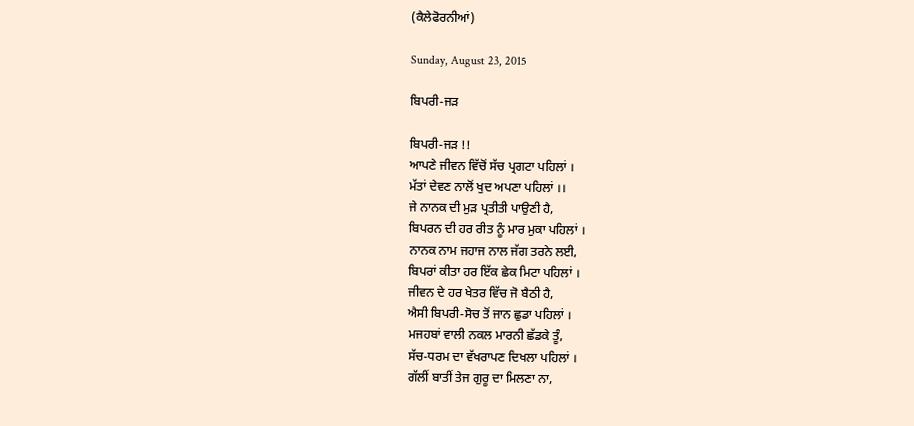(ਕੈਲੇਫੋਰਨੀਆਂ)

Sunday, August 23, 2015

ਬਿਪਰੀ-ਜੜ

ਬਿਪਰੀ-ਜੜ !!
ਆਪਣੇ ਜੀਵਨ ਵਿੱਚੋਂ ਸੱਚ ਪ੍ਰਗਟਾ ਪਹਿਲਾਂ ।
ਮੱਤਾਂ ਦੇਵਣ ਨਾਲੋਂ ਖੁਦ ਅਪਣਾ ਪਹਿਲਾਂ ।।
ਜੇ ਨਾਨਕ ਦੀ ਮੁੜ ਪ੍ਰਤੀਤੀ ਪਾਉਣੀ ਹੈ,
ਬਿਪਰਨ ਦੀ ਹਰ ਰੀਤ ਨੂੰ ਮਾਰ ਮੁਕਾ ਪਹਿਲਾਂ ।
ਨਾਨਕ ਨਾਮ ਜਹਾਜ ਨਾਲ ਜੱਗ ਤਰਨੇ ਲਈ,
ਬਿਪਰਾਂ ਕੀਤਾ ਹਰ ਇੱਕ ਛੇਕ ਮਿਟਾ ਪਹਿਲਾਂ ।
ਜੀਵਨ ਦੇ ਹਰ ਖੇਤਰ ਵਿੱਚ ਜੋ ਬੈਠੀ ਹੈ,
ਐਸੀ ਬਿਪਰੀ-ਸੋਚ ਤੋਂ ਜਾਨ ਛੁਡਾ ਪਹਿਲਾਂ ।
ਮਜਹਬਾਂ ਵਾਲੀ ਨਕਲ ਮਾਰਨੀ ਛੱਡਕੇ ਤੂੰ,
ਸੱਚ-ਧਰਮ ਦਾ ਵੱਖਰਾਪਣ ਦਿਖਲਾ ਪਹਿਲਾਂ ।
ਗੱਲੀਂ ਬਾਤੀਂ ਤੇਜ ਗੁਰੂ ਦਾ ਮਿਲਣਾ ਨਾ,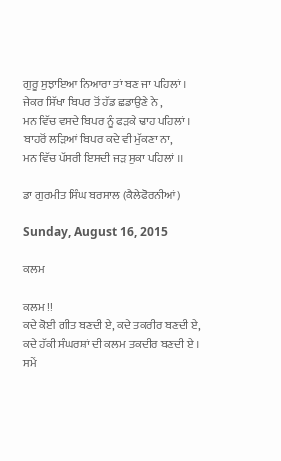ਗੁਰੂ ਸੁਝਾਇਆ ਨਿਆਰਾ ਤਾਂ ਬਣ ਜਾ ਪਹਿਲਾਂ ।
ਜੇਕਰ ਸਿੱਖਾ ਬਿਪਰ ਤੋਂ ਹੱਡ ਛਡਾਉਣੇ ਨੇ ,
ਮਨ ਵਿੱਚ ਵਸਦੇ ਬਿਪਰ ਨੂੰ ਫੜਕੇ ਢਾਹ ਪਹਿਲਾਂ ।
ਬਾਹਰੋਂ ਲੜਿਆਂ ਬਿਪਰ ਕਦੇ ਵੀ ਮੁੱਕਣਾ ਨਾ,
ਮਨ ਵਿੱਚ ਪੱਸਰੀ ਇਸਦੀ ਜੜ ਸੁਕਾ ਪਹਿਲਾਂ ।।

ਡਾ ਗੁਰਮੀਤ ਸਿੰਘ ਬਰਸਾਲ (ਕੈਲੇਫੋਰਨੀਆਂ)

Sunday, August 16, 2015

ਕਲਮ

ਕਲਮ !!
ਕਦੇ ਕੋਈ ਗੀਤ ਬਣਦੀ ਏ, ਕਦੇ ਤਕਰੀਰ ਬਣਦੀ ਏ,
ਕਦੇ ਹੱਕੀ ਸੰਘਰਸ਼ਾਂ ਦੀ ਕਲਮ ਤਕਦੀਰ ਬਣਦੀ ਏ ।
ਸਮੇਂ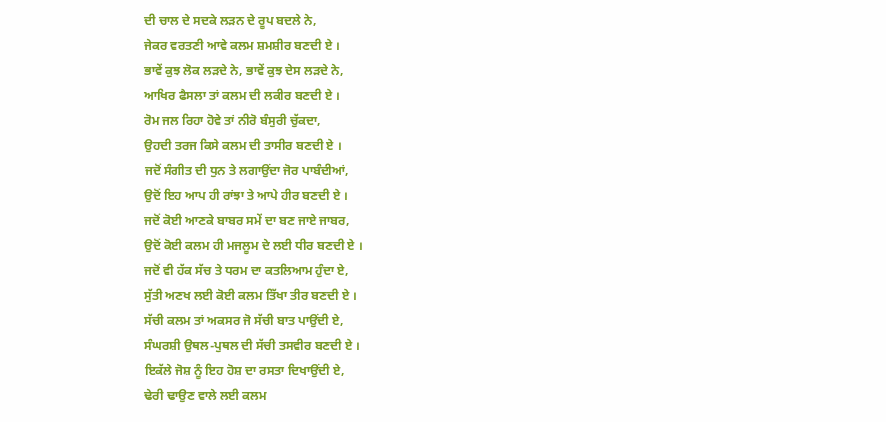ਦੀ ਚਾਲ ਦੇ ਸਦਕੇ ਲੜਨ ਦੇ ਰੂਪ ਬਦਲੇ ਨੇ,
ਜੇਕਰ ਵਰਤਣੀ ਆਵੇ ਕਲਮ ਸ਼ਮਸ਼ੀਰ ਬਣਦੀ ਏ ।
ਭਾਵੇਂ ਕੁਝ ਲੋਕ ਲੜਦੇ ਨੇ, ਭਾਵੇਂ ਕੁਝ ਦੇਸ ਲੜਦੇ ਨੇ,
ਆਖਿਰ ਫੈਸਲਾ ਤਾਂ ਕਲਮ ਦੀ ਲਕੀਰ ਬਣਦੀ ਏ ।
ਰੋਮ ਜਲ ਰਿਹਾ ਹੋਵੇ ਤਾਂ ਨੀਰੋ ਬੰਸੁਰੀ ਚੁੱਕਦਾ,
ਉਹਦੀ ਤਰਜ ਕਿਸੇ ਕਲਮ ਦੀ ਤਾਸੀਰ ਬਣਦੀ ਏ ।
ਜਦੋਂ ਸੰਗੀਤ ਦੀ ਧੁਨ ਤੇ ਲਗਾਉਂਦਾ ਜੋਰ ਪਾਬੰਦੀਆਂ,
ਉਦੋਂ ਇਹ ਆਪ ਹੀ ਰਾਂਝਾ ਤੇ ਆਪੇ ਹੀਰ ਬਣਦੀ ਏ ।
ਜਦੋਂ ਕੋਈ ਆਣਕੇ ਬਾਬਰ ਸਮੇਂ ਦਾ ਬਣ ਜਾਏ ਜਾਬਰ,
ਉਦੋਂ ਕੋਈ ਕਲਮ ਹੀ ਮਜਲੂਮ ਦੇ ਲਈ ਧੀਰ ਬਣਦੀ ਏ ।
ਜਦੋਂ ਵੀ ਹੱਕ ਸੱਚ ਤੇ ਧਰਮ ਦਾ ਕਤਲਿਆਮ ਹੁੰਦਾ ਏ,
ਸੁੱਤੀ ਅਣਖ ਲਈ ਕੋਈ ਕਲਮ ਤਿੱਖਾ ਤੀਰ ਬਣਦੀ ਏ ।
ਸੱਚੀ ਕਲਮ ਤਾਂ ਅਕਸਰ ਜੋ ਸੱਚੀ ਬਾਤ ਪਾਉਂਦੀ ਏ,
ਸੰਘਰਸ਼ੀ ਉਥਲ-ਪੁਥਲ ਦੀ ਸੱਚੀ ਤਸਵੀਰ ਬਣਦੀ ਏ ।
ਇਕੱਲੇ ਜੋਸ਼ ਨੂੰ ਇਹ ਹੋਸ਼ ਦਾ ਰਸਤਾ ਦਿਖਾਉਂਦੀ ਏ,
ਢੇਰੀ ਢਾਉਣ ਵਾਲੇ ਲਈ ਕਲਮ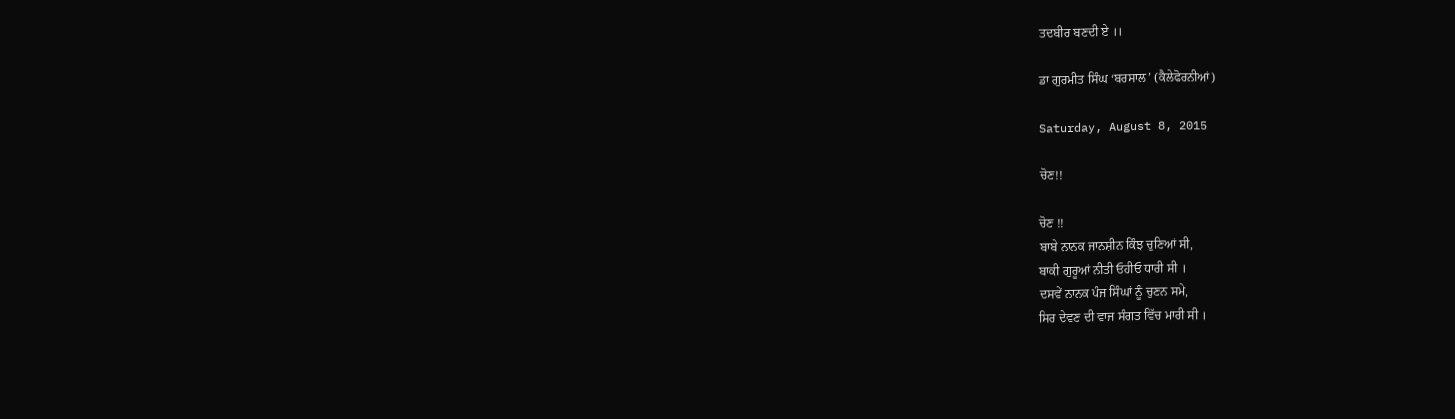ਤਦਬੀਰ ਬਣਦੀ ਏ ।।

ਡਾ ਗੁਰਮੀਤ ਸਿੰਘ ‘ਬਰਸਾਲ’ (ਕੈਲੇਫੋਰਨੀਆਂ)

Saturday, August 8, 2015

ਚੋਣ!!

ਚੋਣ !!
ਬਾਬੇ ਨਾਨਕ ਜਾਨਸ਼ੀਨ ਕਿੰਝ ਚੁਣਿਆਂ ਸੀ,
ਬਾਕੀ ਗੁਰੂਆਂ ਨੀਤੀ ਓਹੀਓ ਧਾਰੀ ਸੀ ।
ਦਸਵੇਂ ਨਾਨਕ ਪੰਜ ਸਿੰਘਾਂ ਨੂੰ ਚੁਣਨ ਸਮੇ,
ਸਿਰ ਦੇਵਣ ਦੀ ਵਾਜ ਸੰਗਤ ਵਿੱਚ ਮਾਰੀ ਸੀ ।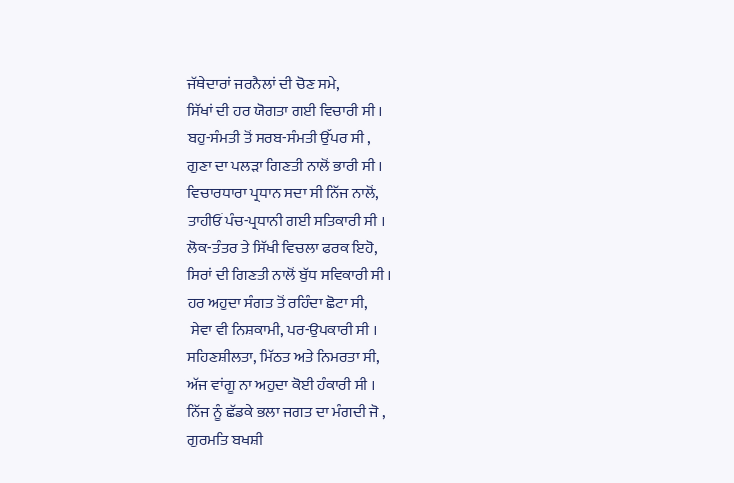ਜੱਥੇਦਾਰਾਂ ਜਰਨੈਲਾਂ ਦੀ ਚੋਣ ਸਮੇ,
ਸਿੱਖਾਂ ਦੀ ਹਰ ਯੋਗਤਾ ਗਈ ਵਿਚਾਰੀ ਸੀ ।
ਬਹੁ-ਸੰਮਤੀ ਤੋਂ ਸਰਬ-ਸੰਮਤੀ ਉੱਪਰ ਸੀ ,
ਗੁਣਾ ਦਾ ਪਲੜਾ ਗਿਣਤੀ ਨਾਲੋਂ ਭਾਰੀ ਸੀ ।
ਵਿਚਾਰਧਾਰਾ ਪ੍ਰਧਾਨ ਸਦਾ ਸੀ ਨਿੱਜ ਨਾਲੋਂ,
ਤਾਹੀਓਂ ਪੰਚ-ਪ੍ਰਧਾਨੀ ਗਈ ਸਤਿਕਾਰੀ ਸੀ ।
ਲੋਕ-ਤੰਤਰ ਤੇ ਸਿੱਖੀ ਵਿਚਲਾ ਫਰਕ ਇਹੋ,
ਸਿਰਾਂ ਦੀ ਗਿਣਤੀ ਨਾਲੋਂ ਬੁੱਧ ਸਵਿਕਾਰੀ ਸੀ ।
ਹਰ ਅਹੁਦਾ ਸੰਗਤ ਤੋਂ ਰਹਿੰਦਾ ਛੋਟਾ ਸੀ,
 ਸੇਵਾ ਵੀ ਨਿਸ਼ਕਾਮੀ, ਪਰ-ਉਪਕਾਰੀ ਸੀ ।
ਸਹਿਣਸ਼ੀਲਤਾ, ਮਿੱਠਤ ਅਤੇ ਨਿਮਰਤਾ ਸੀ,
ਅੱਜ ਵਾਂਗੂ ਨਾ ਅਹੁਦਾ ਕੋਈ ਹੰਕਾਰੀ ਸੀ ।
ਨਿੱਜ ਨੂੰ ਛੱਡਕੇ ਭਲਾ ਜਗਤ ਦਾ ਮੰਗਦੀ ਜੋ ,
ਗੁਰਮਤਿ ਬਖਸ਼ੀ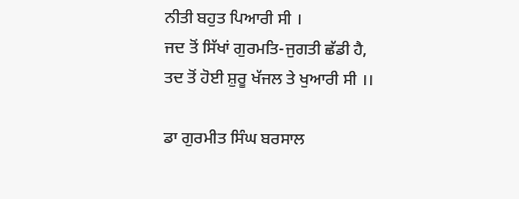ਨੀਤੀ ਬਹੁਤ ਪਿਆਰੀ ਸੀ ।
ਜਦ ਤੋਂ ਸਿੱਖਾਂ ਗੁਰਮਤਿ-ਜੁਗਤੀ ਛੱਡੀ ਹੈ,
ਤਦ ਤੋਂ ਹੋਈ ਸ਼ੁਰੂ ਖੱਜਲ ਤੇ ਖੁਆਰੀ ਸੀ ।।

ਡਾ ਗੁਰਮੀਤ ਸਿੰਘ ਬਰਸਾਲ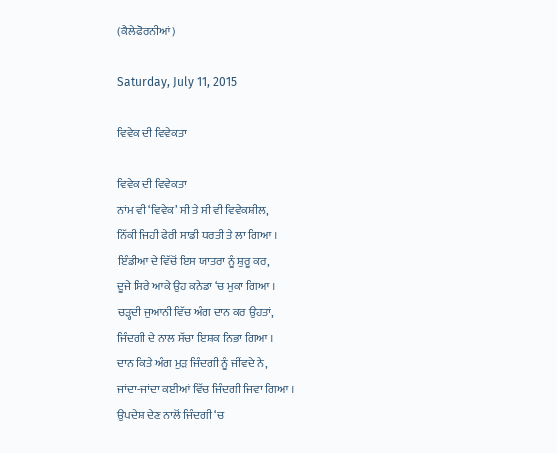(ਕੈਲੇਫੋਰਨੀਆਂ)

Saturday, July 11, 2015

ਵਿਵੇਕ ਦੀ ਵਿਵੇਕਤਾ

ਵਿਵੇਕ ਦੀ ਵਿਵੇਕਤਾ
ਨਾਂਮ ਵੀ ‘ਵਿਵੇਕ’ ਸੀ ਤੇ ਸੀ ਵੀ ਵਿਵੇਕਸ਼ੀਲ,
ਨਿੱਕੀ ਜਿਹੀ ਫੇਰੀ ਸਾਡੀ ਧਰਤੀ ਤੇ ਲਾ ਗਿਆ ।
ਇੰਡੀਆ ਦੇ ਵਿੱਚੋਂ ਇਸ ਯਾਤਰਾ ਨੂੰ ਸ਼ੁਰੂ ਕਰ,
ਦੂਜੇ ਸਿਰੇ ਆਕੇ ਉਹ ਕਨੇਡਾ ‘ਚ ਮੁਕਾ ਗਿਆ ।
ਚੜ੍ਹਦੀ ਜੁਆਨੀ ਵਿੱਚ ਅੰਗ ਦਾਨ ਕਰ ਉਹਤਾਂ,
ਜਿੰਦਗੀ ਦੇ ਨਾਲ ਸੱਚਾ ਇਸ਼ਕ ਨਿਭਾ ਗਿਆ ।
ਦਾਨ ਕਿਤੇ ਅੰਗ ਮੁੜ ਜਿੰਦਗੀ ਨੂੰ ਜੀਂਵਦੇ ਨੇ,
ਜਾਂਦਾ-ਜਾਂਦਾ ਕਈਆਂ ਵਿੱਚ ਜਿੰਦਗੀ ਜਿਵਾ ਗਿਆ ।
ਉਪਦੇਸ਼ ਦੇਣ ਨਾਲੋਂ ਜਿੰਦਗੀ ‘ਚ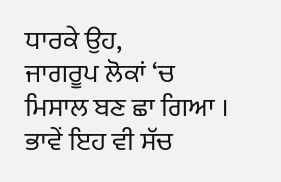ਧਾਰਕੇ ਉਹ,
ਜਾਗਰੂਪ ਲੋਕਾਂ ‘ਚ ਮਿਸਾਲ ਬਣ ਛਾ ਗਿਆ ।
ਭਾਵੇਂ ਇਹ ਵੀ ਸੱਚ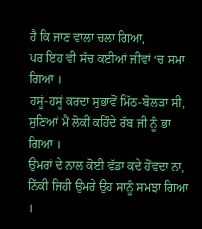ਹੈ ਕਿ ਜਾਣ ਵਾਲਾ ਚਲਾ ਗਿਆ,
ਪਰ ਇਹ ਵੀ ਸੱਚ ਕਈਆਂ ਜੀਵਾਂ ‘ਚ ਸਮਾ ਗਿਆ ।
ਹਸੂਂ-ਹਸੂਂ ਕਰਦਾ ਸੁਭਾਵੋਂ ਮਿੱਠ-ਬੋਲੜਾ ਸੀ,
ਸੁਣਿਆਂ ਮੈਂ ਲੋਕੀਂ ਕਹਿੰਦੇ ਰੱਬ ਜੀ ਨੂੰ ਭਾ ਗਿਆ ।
ਉਮਰਾਂ ਦੇ ਨਾਲ ਕੋਈ ਵੱਡਾ ਕਦੇ ਹੋਂਵਦਾ ਨਾ,
ਨਿੱਕੀ ਜਿਹੀ ਉਮਰੇ ਉਹ ਸਾਨੂੰ ਸਮਝਾ ਗਿਆ ।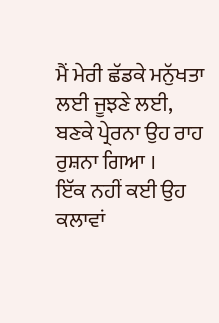ਮੈਂ ਮੇਰੀ ਛੱਡਕੇ ਮਨੁੱਖਤਾ ਲਈ ਜੂਝਣੇ ਲਈ,
ਬਣਕੇ ਪ੍ਰੇਰਨਾ ਉਹ ਰਾਹ ਰੁਸ਼ਨਾ ਗਿਆ ।
ਇੱਕ ਨਹੀਂ ਕਈ ਉਹ ਕਲਾਵਾਂ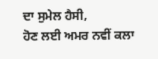ਦਾ ਸੁਮੇਲ ਹੈਸੀ,
ਹੋਣ ਲਈ ਅਮਰ ਨਵੀਂ ਕਲਾ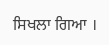ਸਿਖਲਾ ਗਿਆ ।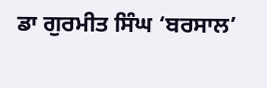ਡਾ ਗੁਰਮੀਤ ਸਿੰਘ ‘ਬਰਸਾਲ’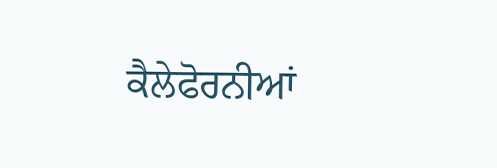ਕੈਲੇਫੋਰਨੀਆਂ